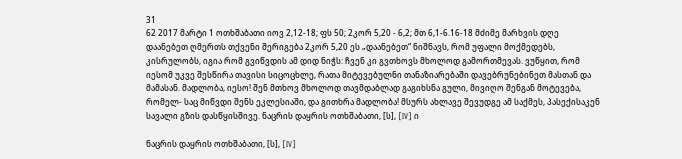31
62 2017 მარტი 1 ოთხშაბათი იოვ 2,12-18; ფს 50; 2კორ 5,20 - 6,2; მთ 6,1-6.16-18 მძიმე მარხვის დღე დაანებეთ ღმერთს თქვენი შერიგება 2კორ 5,20 ეს „დაანებეთ“ ნიშნავს, რომ უფალი მოქმედებს, კისრულობს, იგია რომ გვიწვდის ამ დიდ ნიჭს: ჩვენ კი გვთხოვს მხოლოდ გამორთმევას. ვუწყით, რომ იესომ უკვე შესწირა თავისი სიცოცხლე, რათა მიტევებულნი თანაზიარებაში დავებრუნებინეთ მასთან და მამასან. მადლობა, იესო! შენ მთხოვ მხოლოდ თავმდაბლად გაგიხსნა გული, მივიღო შენგან მოტევება, რომელ- საც მიწვდი შენს ეკლესიაში, და გითხრა მადლობა! მსურს ახლავე შევუდგე ამ საქმეს, პასექისაკენ სავალი გზის დასწყისშივე. ნაცრის დაყრის ოთხშაბათი, [ს], [IV] ი

ნაცრის დაყრის ოთხშაბათი, [ს], [IV]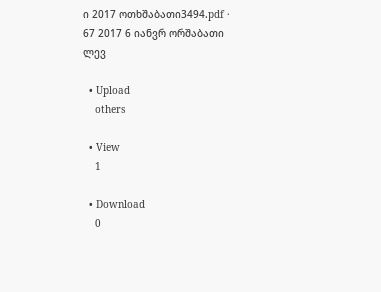ი 2017 ოთხშაბათი3494.pdf · 67 2017 6 იანვრ ორშაბათი ლევ

  • Upload
    others

  • View
    1

  • Download
    0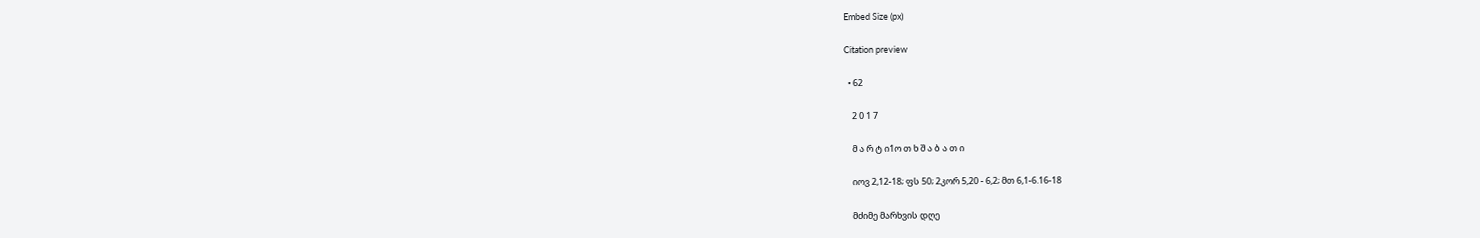Embed Size (px)

Citation preview

  • 62

    2 0 1 7

    მ ა რ ტ ი1ო თ ხ შ ა ბ ა თ ი

    იოვ 2,12-18; ფს 50; 2კორ 5,20 - 6,2; მთ 6,1-6.16-18

    მძიმე მარხვის დღე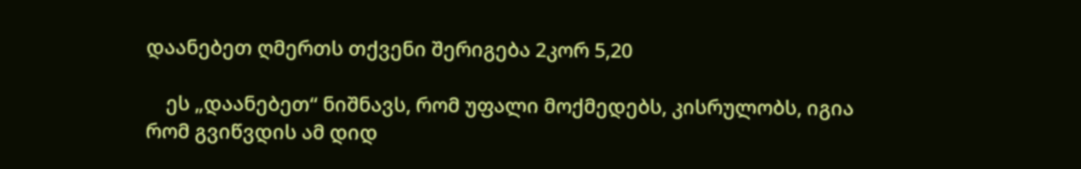დაანებეთ ღმერთს თქვენი შერიგება 2კორ 5,20

    ეს „დაანებეთ“ ნიშნავს, რომ უფალი მოქმედებს, კისრულობს, იგია რომ გვიწვდის ამ დიდ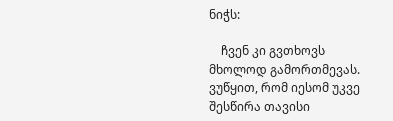ნიჭს:

    ჩვენ კი გვთხოვს მხოლოდ გამორთმევას. ვუწყით, რომ იესომ უკვე შესწირა თავისი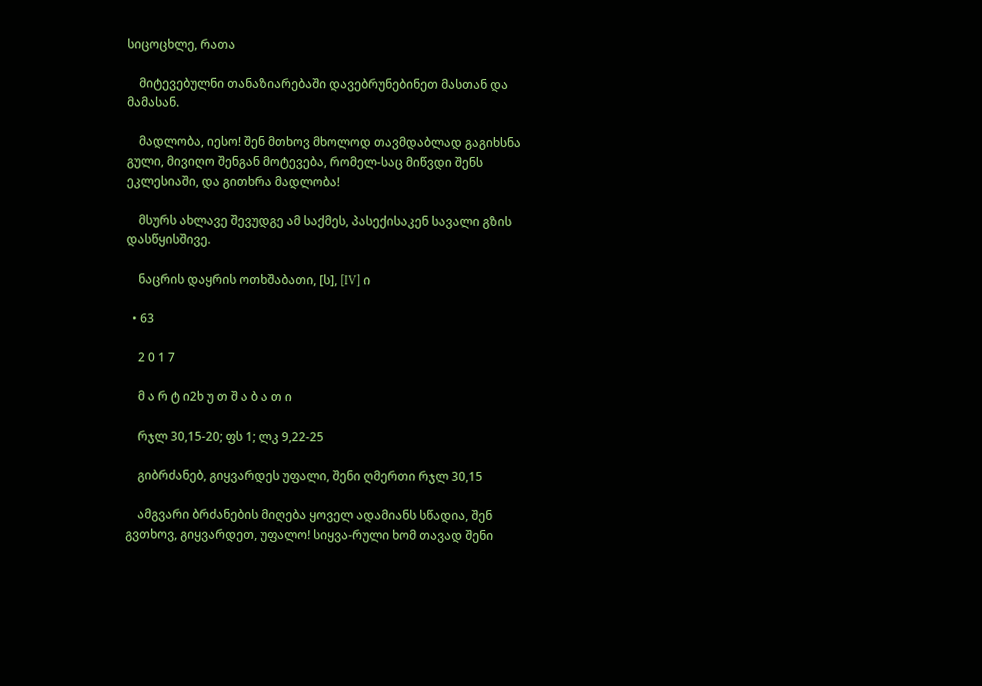სიცოცხლე, რათა

    მიტევებულნი თანაზიარებაში დავებრუნებინეთ მასთან და მამასან.

    მადლობა, იესო! შენ მთხოვ მხოლოდ თავმდაბლად გაგიხსნა გული, მივიღო შენგან მოტევება, რომელ-საც მიწვდი შენს ეკლესიაში, და გითხრა მადლობა!

    მსურს ახლავე შევუდგე ამ საქმეს, პასექისაკენ სავალი გზის დასწყისშივე.

    ნაცრის დაყრის ოთხშაბათი, [ს], [IV] ი

  • 63

    2 0 1 7

    მ ა რ ტ ი2ხ უ თ შ ა ბ ა თ ი

    რჯლ 30,15-20; ფს 1; ლკ 9,22-25

    გიბრძანებ, გიყვარდეს უფალი, შენი ღმერთი რჯლ 30,15

    ამგვარი ბრძანების მიღება ყოველ ადამიანს სწადია, შენ გვთხოვ, გიყვარდეთ, უფალო! სიყვა-რული ხომ თავად შენი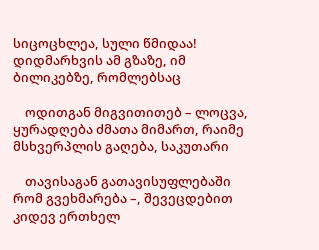სიცოცხლეა, სული წმიდაა! დიდმარხვის ამ გზაზე, იმ ბილიკებზე, რომლებსაც

    ოდითგან მიგვითითებ – ლოცვა, ყურადღება ძმათა მიმართ, რაიმე მსხვერპლის გაღება, საკუთარი

    თავისაგან გათავისუფლებაში რომ გვეხმარება –, შევეცდებით კიდევ ერთხელ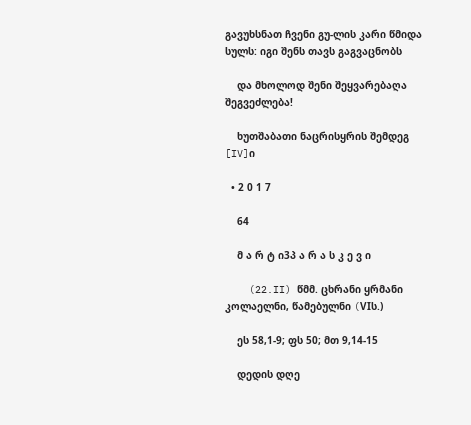გავუხსნათ ჩვენი გუ-ლის კარი წმიდა სულს: იგი შენს თავს გაგვაცნობს

    და მხოლოდ შენი შეყვარებაღა შეგვეძლება!

    ხუთშაბათი ნაცრისყრის შემდეგ [IV]ი

  • 2 0 1 7

    64

    მ ა რ ტ ი3პ ა რ ა ს კ ე ვ ი

    (22.II) წმმ. ცხრანი ყრმანი კოლაელნი, წამებულნი (VIს.)

    ეს 58,1-9; ფს 50; მთ 9,14-15

    დედის დღე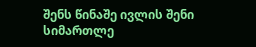შენს წინაშე ივლის შენი სიმართლე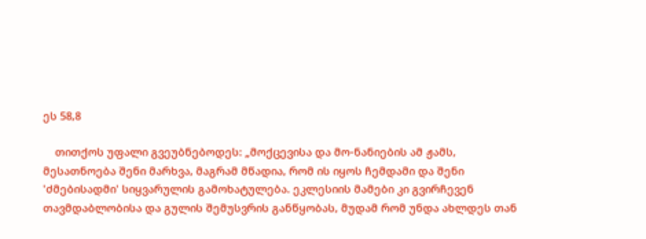ეს 58,8

    თითქოს უფალი გვეუბნებოდეს: „მოქცევისა და მო-ნანიების ამ ჟამს, მესათნოება შენი მარხვა, მაგრამ მწადია, რომ ის იყოს ჩემდამი და შენი 'ძმებისადმი' სიყვარულის გამოხატულება. ეკლესიის მამები კი გვირჩევენ თავმდაბლობისა და გულის შემუსვრის განწყობას, მუდამ რომ უნდა ახლდეს თან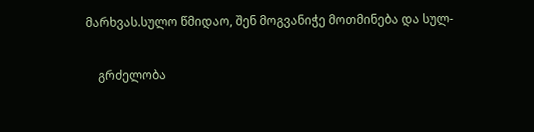მარხვას.სულო წმიდაო, შენ მოგვანიჭე მოთმინება და სულ-

    გრძელობა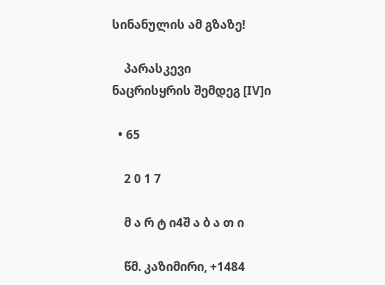სინანულის ამ გზაზე!

    პარასკევი ნაცრისყრის შემდეგ [IV]ი

  • 65

    2 0 1 7

    მ ა რ ტ ი4შ ა ბ ა თ ი

    წმ. კაზიმირი, +1484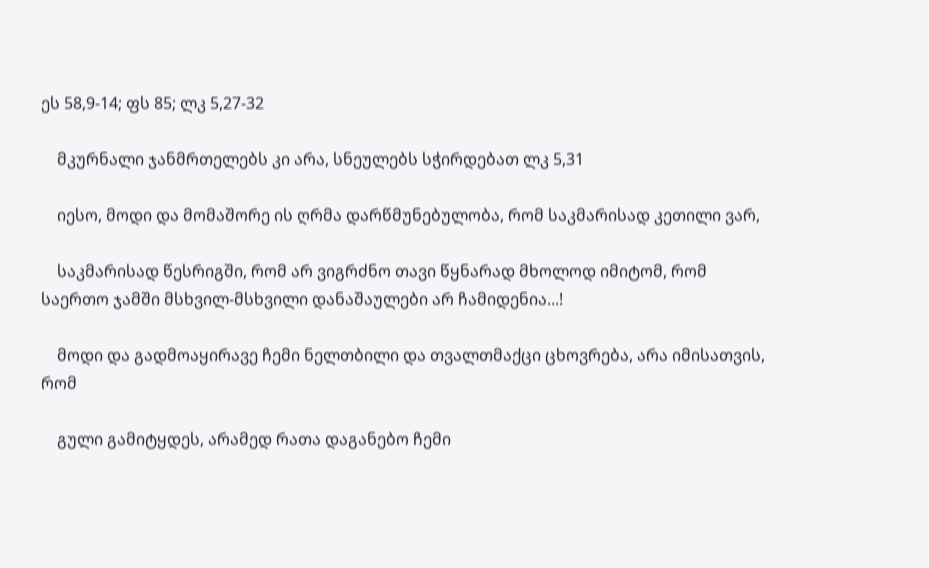ეს 58,9-14; ფს 85; ლკ 5,27-32

    მკურნალი ჯანმრთელებს კი არა, სნეულებს სჭირდებათ ლკ 5,31

    იესო, მოდი და მომაშორე ის ღრმა დარწმუნებულობა, რომ საკმარისად კეთილი ვარ,

    საკმარისად წესრიგში, რომ არ ვიგრძნო თავი წყნარად მხოლოდ იმიტომ, რომ საერთო ჯამში მსხვილ-მსხვილი დანაშაულები არ ჩამიდენია...!

    მოდი და გადმოაყირავე ჩემი ნელთბილი და თვალთმაქცი ცხოვრება, არა იმისათვის, რომ

    გული გამიტყდეს, არამედ რათა დაგანებო ჩემი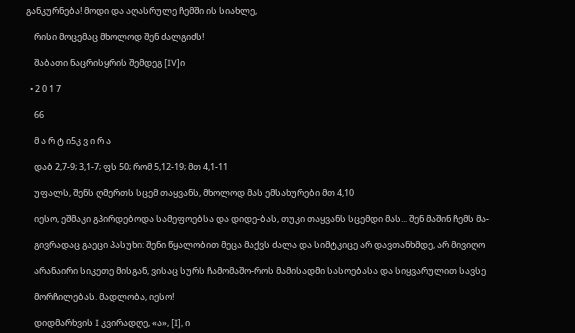განკურნება! მოდი და აღასრულე ჩემში ის სიახლე,

    რისი მოცემაც მხოლოდ შენ ძალგიძს!

    შაბათი ნაცრისყრის შემდეგ [IV]ი

  • 2 0 1 7

    66

    მ ა რ ტ ი5კ ვ ი რ ა

    დაბ 2,7-9; 3,1-7; ფს 50; რომ 5,12-19; მთ 4,1-11

    უფალს, შენს ღმერთს სცემ თაყვანს, მხოლოდ მას ემსახურები მთ 4,10

    იესო, ეშმაკი გპირდებოდა სამეფოებსა და დიდე-ბას, თუკი თაყვანს სცემდი მას... შენ მაშინ ჩემს მა-

    გივრადაც გაეცი პასუხი: შენი წყალობით მეცა მაქვს ძალა და სიმტკიცე არ დავთანხმდე, არ მივიღო

    არანაირი სიკეთე მისგან, ვისაც სურს ჩამომაშო-როს მამისადმი სასოებასა და სიყვარულით სავსე

    მორჩილებას. მადლობა, იესო!

    დიდმარხვის I კვირადღე, «ა», [I], ი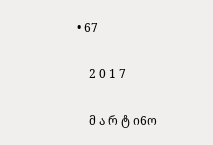• 67

    2 0 1 7

    მ ა რ ტ ი6ო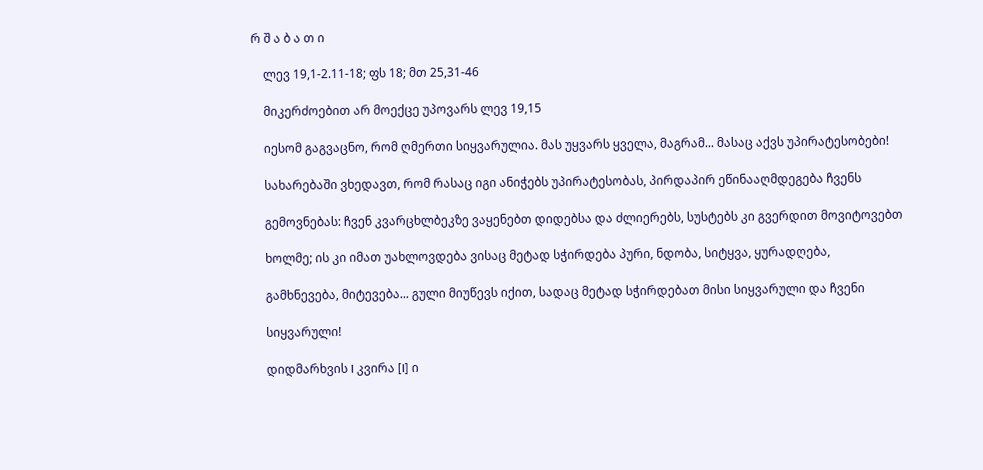რ შ ა ბ ა თ ი

    ლევ 19,1-2.11-18; ფს 18; მთ 25,31-46

    მიკერძოებით არ მოექცე უპოვარს ლევ 19,15

    იესომ გაგვაცნო, რომ ღმერთი სიყვარულია. მას უყვარს ყველა, მაგრამ... მასაც აქვს უპირატესობები!

    სახარებაში ვხედავთ, რომ რასაც იგი ანიჭებს უპირატესობას, პირდაპირ ეწინააღმდეგება ჩვენს

    გემოვნებას: ჩვენ კვარცხლბეკზე ვაყენებთ დიდებსა და ძლიერებს, სუსტებს კი გვერდით მოვიტოვებთ

    ხოლმე; ის კი იმათ უახლოვდება ვისაც მეტად სჭირდება პური, ნდობა, სიტყვა, ყურადღება,

    გამხნევება, მიტევება... გული მიუწევს იქით, სადაც მეტად სჭირდებათ მისი სიყვარული და ჩვენი

    სიყვარული!

    დიდმარხვის I კვირა [I] ი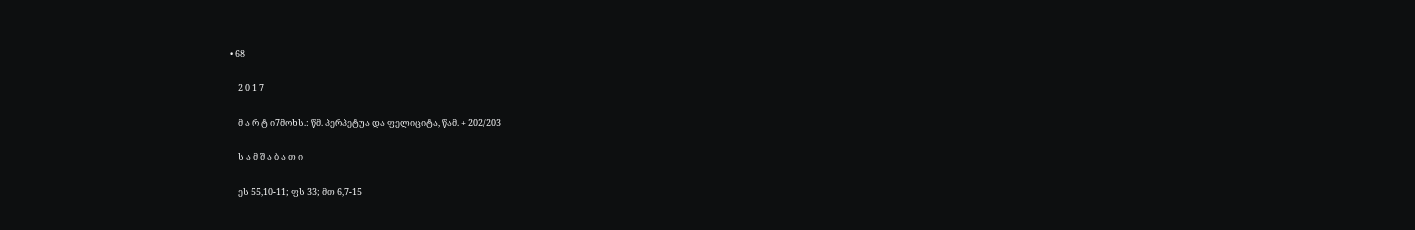• 68

    2 0 1 7

    მ ა რ ტ ი7მოხს.: წმ. პერპეტუა და ფელიციტა, წამ. + 202/203

    ს ა მ შ ა ბ ა თ ი

    ეს 55,10-11; ფს 33; მთ 6,7-15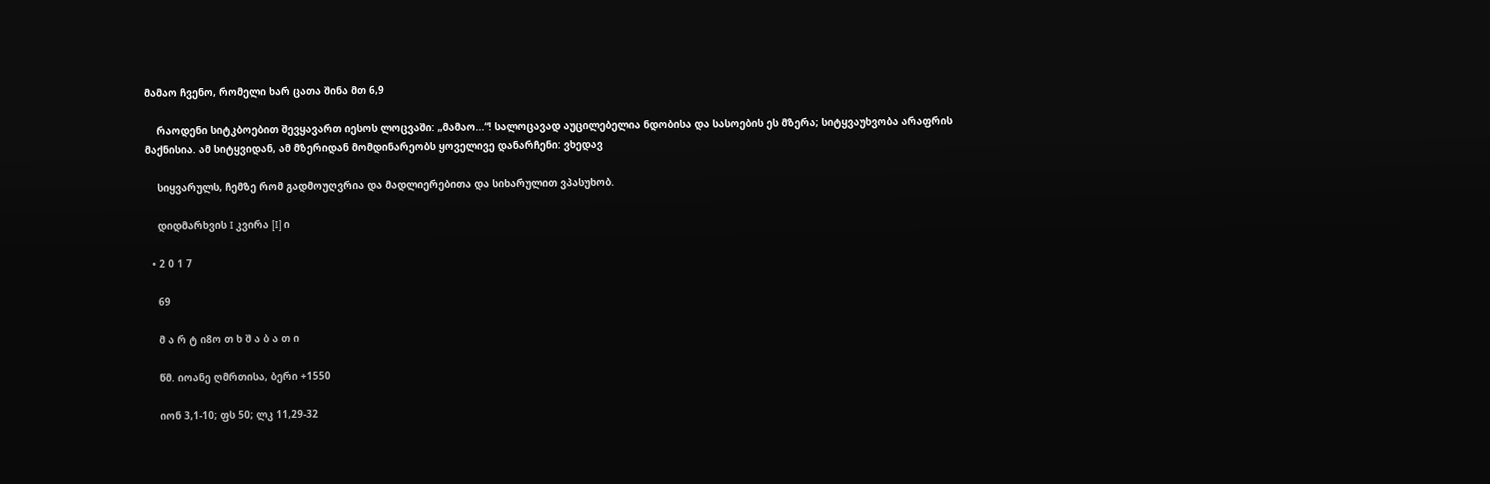მამაო ჩვენო, რომელი ხარ ცათა შინა მთ 6,9

    რაოდენი სიტკბოებით შევყავართ იესოს ლოცვაში: „მამაო...“! სალოცავად აუცილებელია ნდობისა და სასოების ეს მზერა; სიტყვაუხვობა არაფრის მაქნისია. ამ სიტყვიდან, ამ მზერიდან მომდინარეობს ყოველივე დანარჩენი: ვხედავ

    სიყვარულს, ჩემზე რომ გადმოუღვრია და მადლიერებითა და სიხარულით ვპასუხობ.

    დიდმარხვის I კვირა [I] ი

  • 2 0 1 7

    69

    მ ა რ ტ ი8ო თ ხ შ ა ბ ა თ ი

    წმ. იოანე ღმრთისა, ბერი +1550

    იონ 3,1-10; ფს 50; ლკ 11,29-32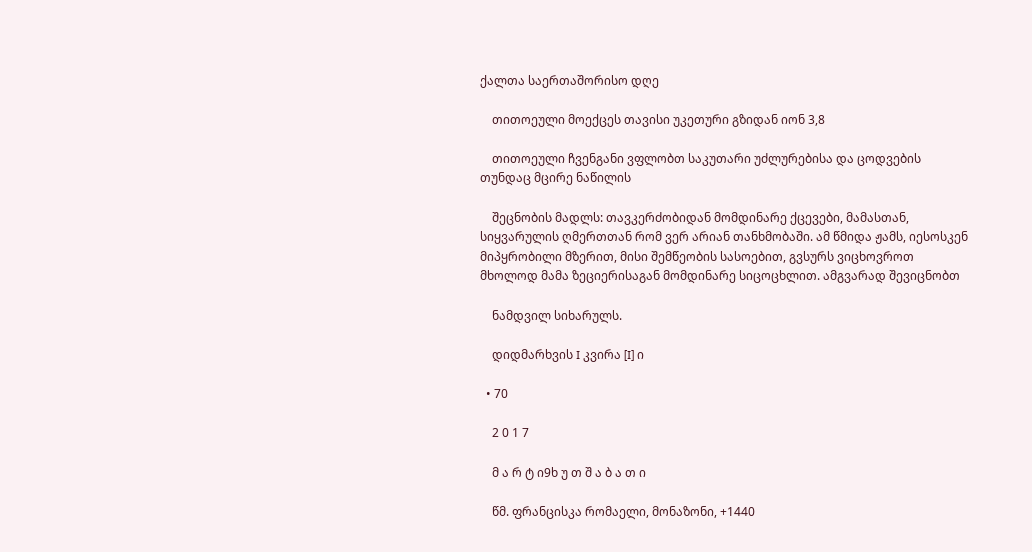ქალთა საერთაშორისო დღე

    თითოეული მოექცეს თავისი უკეთური გზიდან იონ 3,8

    თითოეული ჩვენგანი ვფლობთ საკუთარი უძლურებისა და ცოდვების თუნდაც მცირე ნაწილის

    შეცნობის მადლს: თავკერძობიდან მომდინარე ქცევები, მამასთან, სიყვარულის ღმერთთან რომ ვერ არიან თანხმობაში. ამ წმიდა ჟამს, იესოსკენ მიპყრობილი მზერით, მისი შემწეობის სასოებით, გვსურს ვიცხოვროთ მხოლოდ მამა ზეციერისაგან მომდინარე სიცოცხლით. ამგვარად შევიცნობთ

    ნამდვილ სიხარულს.

    დიდმარხვის I კვირა [I] ი

  • 70

    2 0 1 7

    მ ა რ ტ ი9ხ უ თ შ ა ბ ა თ ი

    წმ. ფრანცისკა რომაელი, მონაზონი, +1440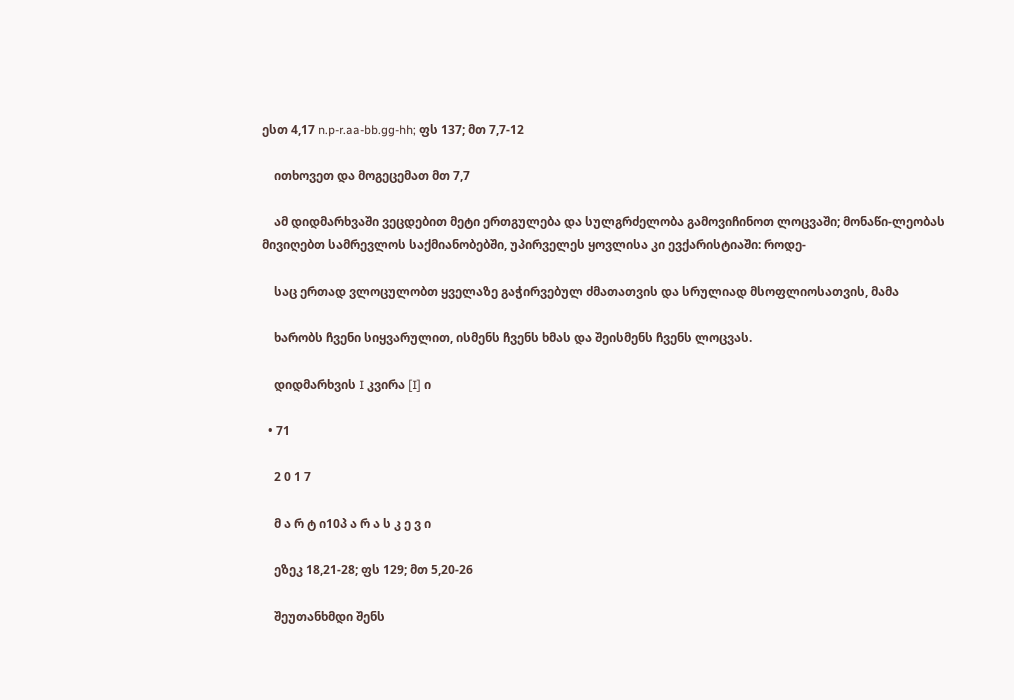ესთ 4,17 n.p-r.aa-bb.gg-hh; ფს 137; მთ 7,7-12

    ითხოვეთ და მოგეცემათ მთ 7,7

    ამ დიდმარხვაში ვეცდებით მეტი ერთგულება და სულგრძელობა გამოვიჩინოთ ლოცვაში; მონაწი-ლეობას მივიღებთ სამრევლოს საქმიანობებში, უპირველეს ყოვლისა კი ევქარისტიაში: როდე-

    საც ერთად ვლოცულობთ ყველაზე გაჭირვებულ ძმათათვის და სრულიად მსოფლიოსათვის, მამა

    ხარობს ჩვენი სიყვარულით, ისმენს ჩვენს ხმას და შეისმენს ჩვენს ლოცვას.

    დიდმარხვის I კვირა [I] ი

  • 71

    2 0 1 7

    მ ა რ ტ ი10პ ა რ ა ს კ ე ვ ი

    ეზეკ 18,21-28; ფს 129; მთ 5,20-26

    შეუთანხმდი შენს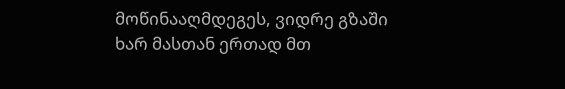მოწინააღმდეგეს, ვიდრე გზაში ხარ მასთან ერთად მთ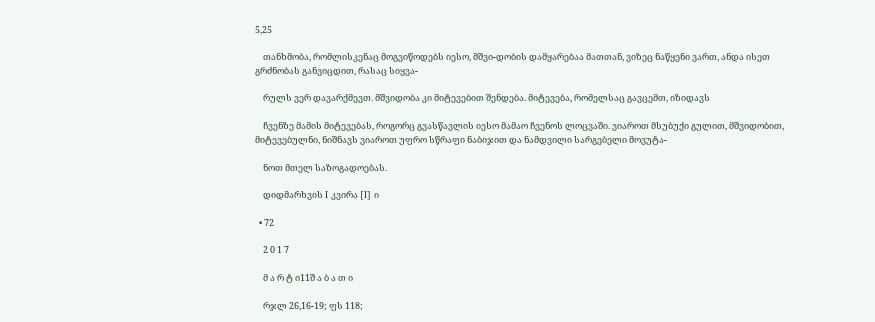5,25

    თანხმობა, რომლისკენაც მოგვიწოდებს იესო, მშვი-დობის დამყარებაა მათთან, ვიზეც ნაწყენი ვართ, ანდა ისეთ გრძნობას განვიცდით, რასაც სიყვა-

    რულს ვერ დავარქმევთ. მშვიდობა კი მიტევებით შენდება. მიტევება, რომელსაც გავცემთ, იზიდავს

    ჩვენზე მამის მიტევებას, როგორც გვასწავლის იესო მამაო ჩვენოს ლოცვაში. ვიაროთ მსუბუქი გულით, მშვიდობით, მიტევებულნი, ნიშნავს ვიაროთ უფრო სწრაფი ნაბიჯით და ნამდვილი სარგებელი მოვუტა-

    ნოთ მთელ საზოგადოებას.

    დიდმარხვის I კვირა [I] ი

  • 72

    2 0 1 7

    მ ა რ ტ ი11შ ა ბ ა თ ი

    რჯლ 26,16-19; ფს 118;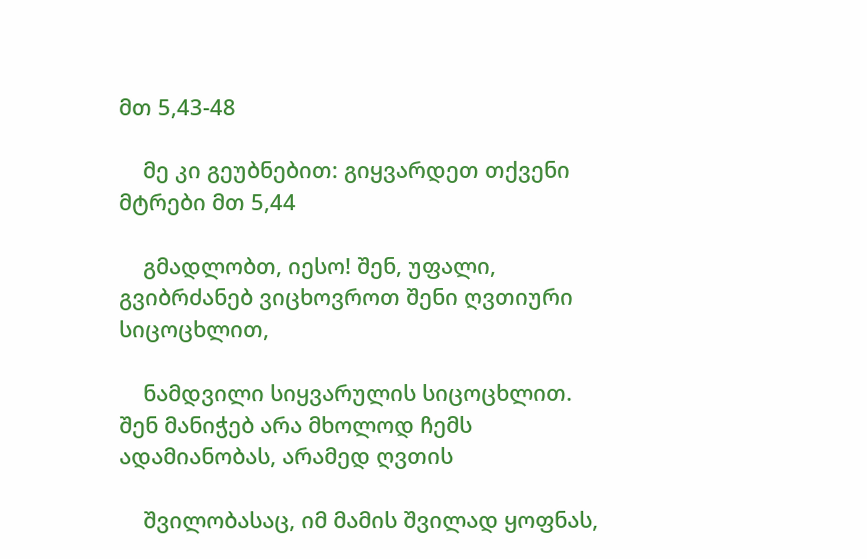მთ 5,43-48

    მე კი გეუბნებით: გიყვარდეთ თქვენი მტრები მთ 5,44

    გმადლობთ, იესო! შენ, უფალი, გვიბრძანებ ვიცხოვროთ შენი ღვთიური სიცოცხლით,

    ნამდვილი სიყვარულის სიცოცხლით. შენ მანიჭებ არა მხოლოდ ჩემს ადამიანობას, არამედ ღვთის

    შვილობასაც, იმ მამის შვილად ყოფნას,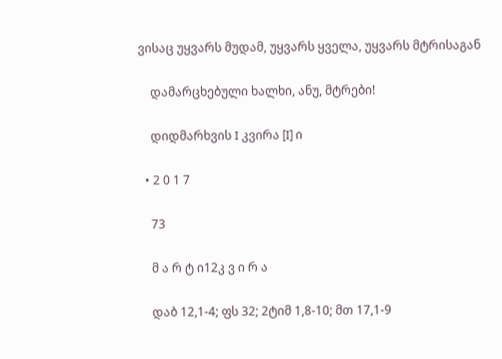ვისაც უყვარს მუდამ, უყვარს ყველა, უყვარს მტრისაგან

    დამარცხებული ხალხი, ანუ, მტრები!

    დიდმარხვის I კვირა [I] ი

  • 2 0 1 7

    73

    მ ა რ ტ ი12კ ვ ი რ ა

    დაბ 12,1-4; ფს 32; 2ტიმ 1,8-10; მთ 17,1-9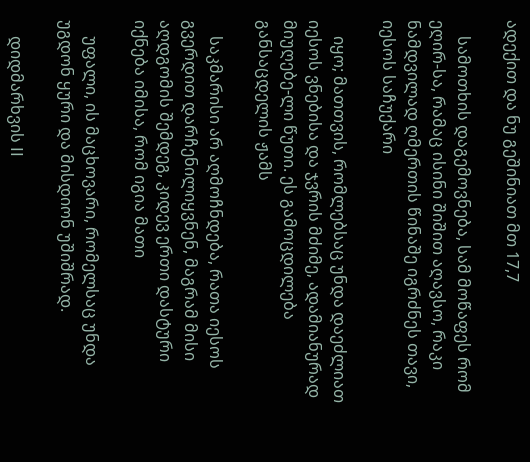ადექით და ნუ გეშინიათ მთ 17,7

    სამოთხის დაგემოვნება, სამ მოწაფეს რომ ეღირ-სა, რამაც ისინი შიშით აღავსო, რაკი ნამდვილად ღმერთის წინაშე იგრძნეს თავი, იესოს საჩუქარი

    იყო; მათთვის, რომლებსაც უნდა დაეძლიათ იესოს ვნებისა და ჯვრის მძიმე, ადამიანურად მიუღებე-ლი წუთი. ეს გამოცდილება განსაცდელის ჟამს

    საკმარისი არ აღმოჩნდება, რათა იესოს გვერდით დარჩენილიყვნენ, მაგრამ მისი აღდგომის შემდეგ, კიდევ ერთი დასტური იქნება იმისა, რომ იგია მათი

    უფალი, ის მაცხოვარი, რომელსაც უნდა უგდონ ყური და მისდიონ უშიშრად.

    დიდმარხვის II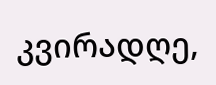კვირადღე,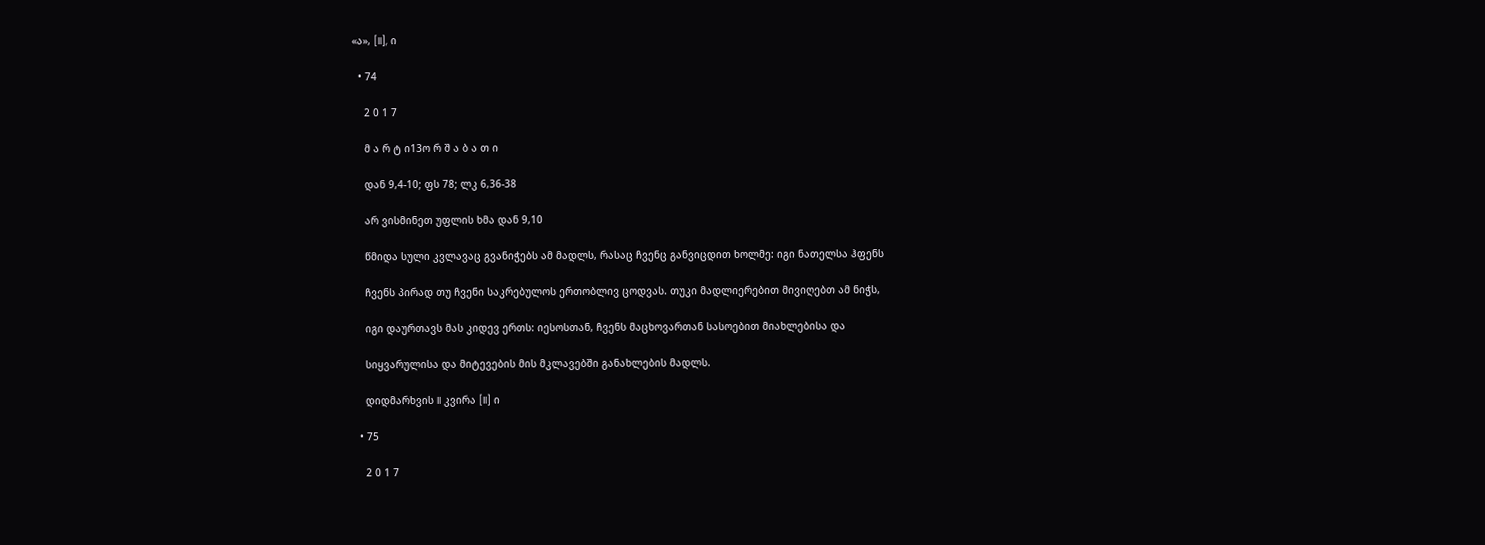«ა», [II], ი

  • 74

    2 0 1 7

    მ ა რ ტ ი13ო რ შ ა ბ ა თ ი

    დან 9,4-10; ფს 78; ლკ 6,36-38

    არ ვისმინეთ უფლის ხმა დან 9,10

    წმიდა სული კვლავაც გვანიჭებს ამ მადლს, რასაც ჩვენც განვიცდით ხოლმე: იგი ნათელსა ჰფენს

    ჩვენს პირად თუ ჩვენი საკრებულოს ერთობლივ ცოდვას. თუკი მადლიერებით მივიღებთ ამ ნიჭს,

    იგი დაურთავს მას კიდევ ერთს: იესოსთან, ჩვენს მაცხოვართან სასოებით მიახლებისა და

    სიყვარულისა და მიტევების მის მკლავებში განახლების მადლს.

    დიდმარხვის II კვირა [II] ი

  • 75

    2 0 1 7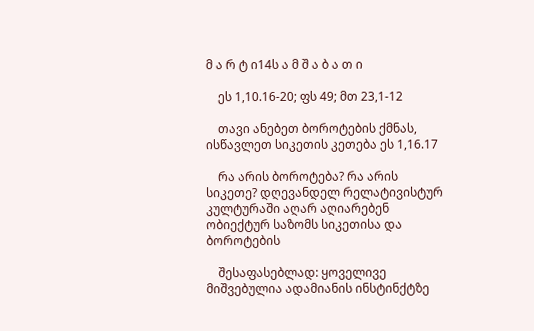მ ა რ ტ ი14ს ა მ შ ა ბ ა თ ი

    ეს 1,10.16-20; ფს 49; მთ 23,1-12

    თავი ანებეთ ბოროტების ქმნას, ისწავლეთ სიკეთის კეთება ეს 1,16.17

    რა არის ბოროტება? რა არის სიკეთე? დღევანდელ რელატივისტურ კულტურაში აღარ აღიარებენ ობიექტურ საზომს სიკეთისა და ბოროტების

    შესაფასებლად: ყოველივე მიშვებულია ადამიანის ინსტინქტზე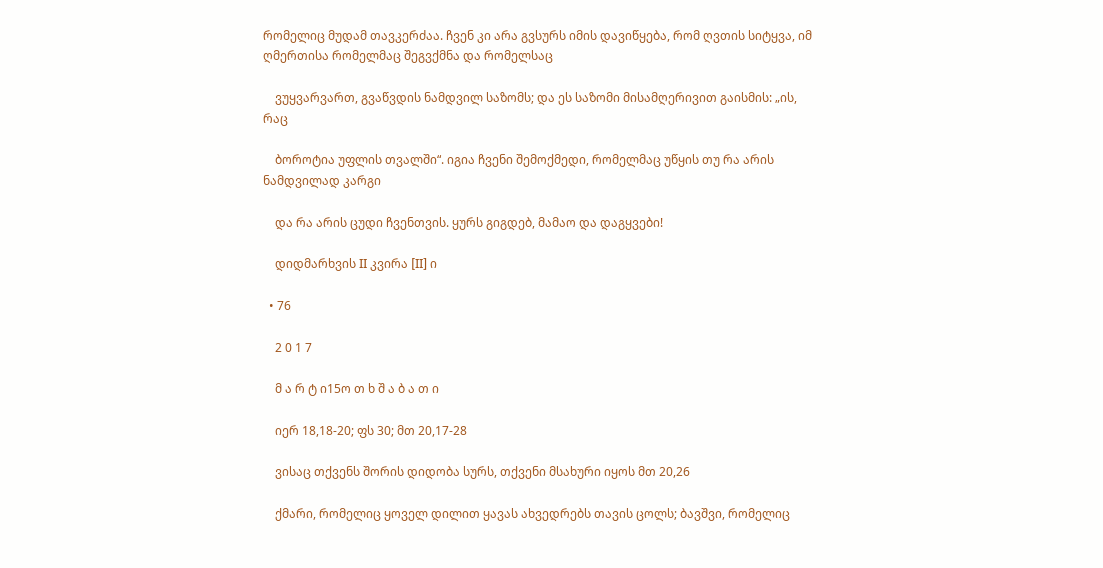რომელიც მუდამ თავკერძაა. ჩვენ კი არა გვსურს იმის დავიწყება, რომ ღვთის სიტყვა, იმ ღმერთისა რომელმაც შეგვქმნა და რომელსაც

    ვუყვარვართ, გვაწვდის ნამდვილ საზომს; და ეს საზომი მისამღერივით გაისმის: „ის, რაც

    ბოროტია უფლის თვალში“. იგია ჩვენი შემოქმედი, რომელმაც უწყის თუ რა არის ნამდვილად კარგი

    და რა არის ცუდი ჩვენთვის. ყურს გიგდებ, მამაო და დაგყვები!

    დიდმარხვის II კვირა [II] ი

  • 76

    2 0 1 7

    მ ა რ ტ ი15ო თ ხ შ ა ბ ა თ ი

    იერ 18,18-20; ფს 30; მთ 20,17-28

    ვისაც თქვენს შორის დიდობა სურს, თქვენი მსახური იყოს მთ 20,26

    ქმარი, რომელიც ყოველ დილით ყავას ახვედრებს თავის ცოლს; ბავშვი, რომელიც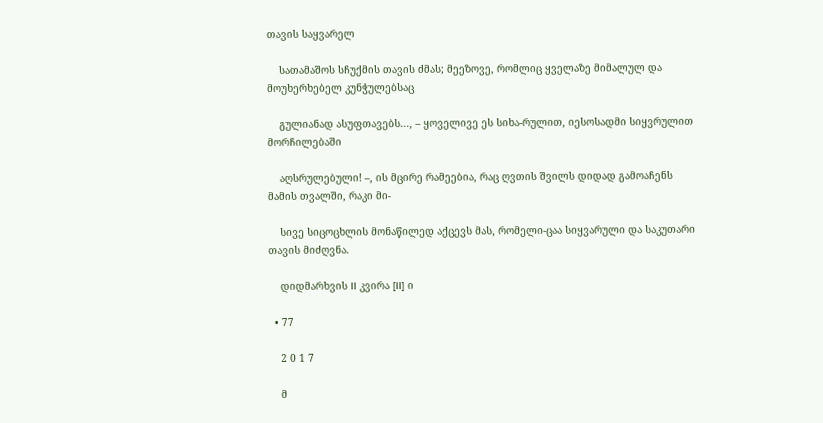თავის საყვარელ

    სათამაშოს სჩუქმის თავის ძმას; მეეზოვე, რომლიც ყველაზე მიმალულ და მოუხერხებელ კუნჭულებსაც

    გულიანად ასუფთავებს..., – ყოველივე ეს სიხა-რულით, იესოსადმი სიყვრულით მორჩილებაში

    აღსრულებული! –, ის მცირე რამეებია, რაც ღვთის შვილს დიდად გამოაჩენს მამის თვალში, რაკი მი-

    სივე სიცოცხლის მონაწილედ აქცევს მას, რომელი-ცაა სიყვარული და საკუთარი თავის მიძღვნა.

    დიდმარხვის II კვირა [II] ი

  • 77

    2 0 1 7

    მ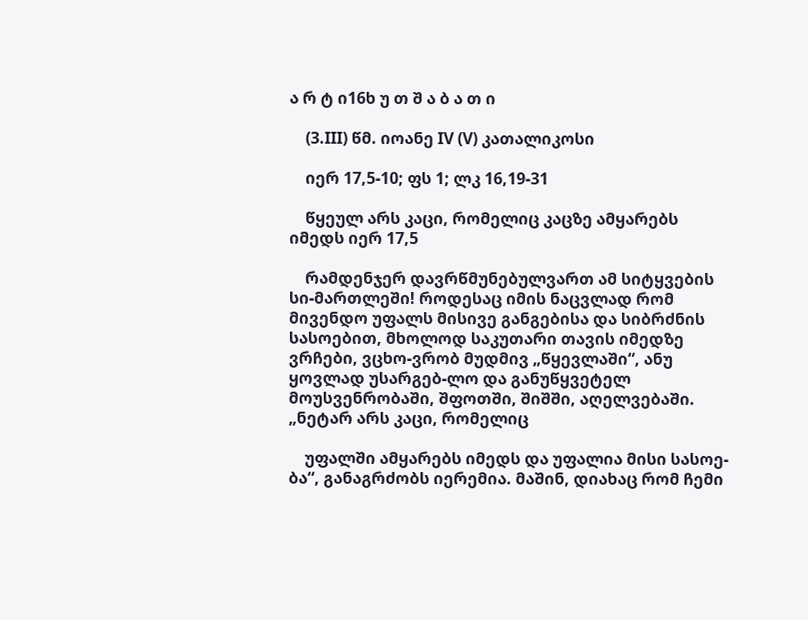ა რ ტ ი16ხ უ თ შ ა ბ ა თ ი

    (3.III) წმ. იოანე IV (V) კათალიკოსი

    იერ 17,5-10; ფს 1; ლკ 16,19-31

    წყეულ არს კაცი, რომელიც კაცზე ამყარებს იმედს იერ 17,5

    რამდენჯერ დავრწმუნებულვართ ამ სიტყვების სი-მართლეში! როდესაც იმის ნაცვლად რომ მივენდო უფალს მისივე განგებისა და სიბრძნის სასოებით, მხოლოდ საკუთარი თავის იმედზე ვრჩები, ვცხო-ვრობ მუდმივ „წყევლაში“, ანუ ყოვლად უსარგებ-ლო და განუწყვეტელ მოუსვენრობაში, შფოთში, შიშში, აღელვებაში. „ნეტარ არს კაცი, რომელიც

    უფალში ამყარებს იმედს და უფალია მისი სასოე-ბა“, განაგრძობს იერემია. მაშინ, დიახაც რომ ჩემი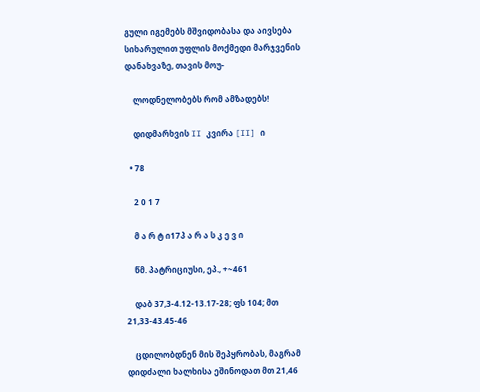გული იგემებს მშვიდობასა და აივსება სიხარულით უფლის მოქმედი მარჯვენის დანახვაზე, თავის მოუ-

    ლოდნელობებს რომ ამზადებს!

    დიდმარხვის II კვირა [II] ი

  • 78

    2 0 1 7

    მ ა რ ტ ი17პ ა რ ა ს კ ე ვ ი

    წმ. პატრიციუსი, ეპ., +~461

    დაბ 37,3-4.12-13.17-28; ფს 104; მთ 21,33-43.45-46

    ცდილობდნენ მის შეპყრობას, მაგრამ დიდძალი ხალხისა ეშინოდათ მთ 21,46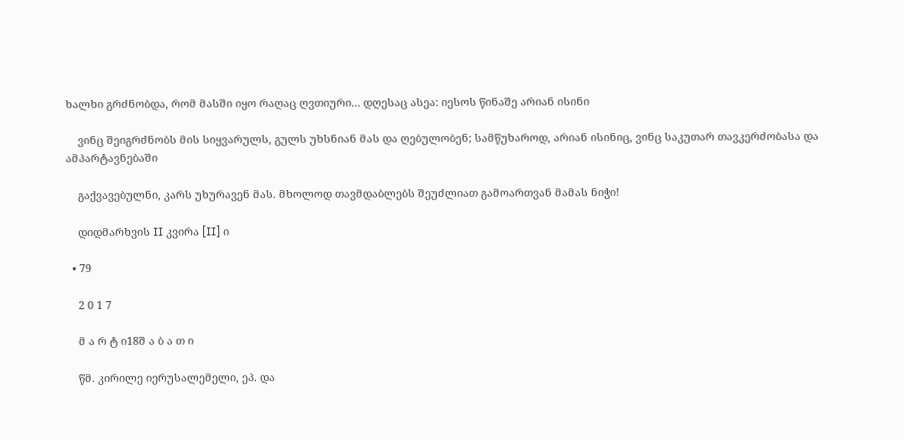ხალხი გრძნობდა, რომ მასში იყო რაღაც ღვთიური... დღესაც ასეა: იესოს წინაშე არიან ისინი

    ვინც შეიგრძნობს მის სიყვარულს, გულს უხსნიან მას და ღებულობენ; სამწუხაროდ, არიან ისინიც, ვინც საკუთარ თავკერძობასა და ამპარტავნებაში

    გაქვავებულნი, კარს უხურავენ მას. მხოლოდ თავმდაბლებს შეუძლიათ გამოართვან მამას ნიჭი!

    დიდმარხვის II კვირა [II] ი

  • 79

    2 0 1 7

    მ ა რ ტ ი18შ ა ბ ა თ ი

    წმ. კირილე იერუსალემელი, ეპ. და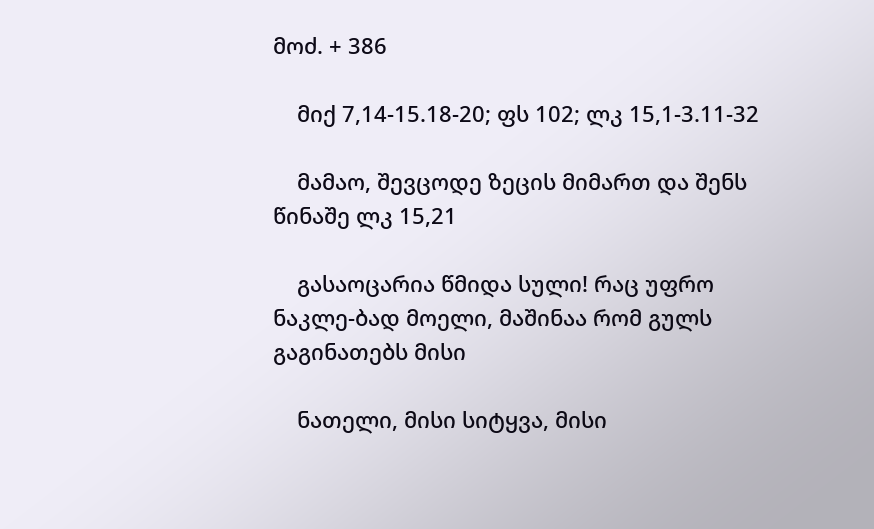მოძ. + 386

    მიქ 7,14-15.18-20; ფს 102; ლკ 15,1-3.11-32

    მამაო, შევცოდე ზეცის მიმართ და შენს წინაშე ლკ 15,21

    გასაოცარია წმიდა სული! რაც უფრო ნაკლე-ბად მოელი, მაშინაა რომ გულს გაგინათებს მისი

    ნათელი, მისი სიტყვა, მისი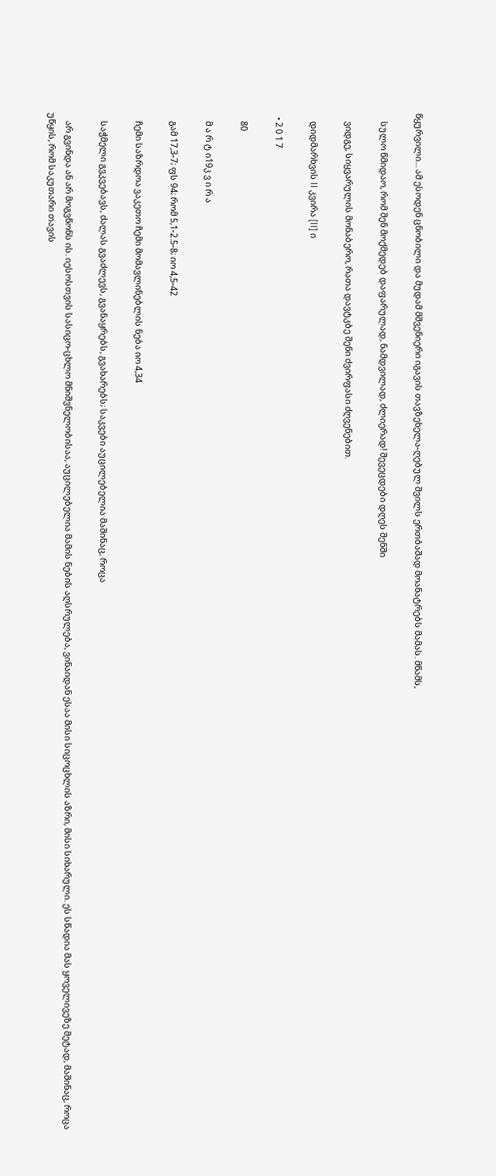წყურვილი... ამ ესოდენ ცნობილი და მუდამ მშვენიერი იგავის თავზეხელა-ღებულ შვილს ერთბაშად მოანატრებს მამას. მწამს,

    სულო წმიდაო, რომ შენ მოქმედებ დაფარულად, ნამდვილად, ძლიერად! შევეცდები დღეს შენში

    ვიდგე, სიყვარულის მონაბერო, რათა დავტკბე შენი ძვირფასი ძღვენებით.

    დიდმარხვის II კვირა [II] ი

  • 2 0 1 7

    80

    მ ა რ ტ ი19კ ვ ი რ ა

    გამ 17,3-7; ფს 94; რომ 5,1-2.5-8; იო 4,5-42

    ჩემი საზრდოა ვაკეთო ჩემი მომავლინებლის ნება იო 4,34

    საჭმელი გვკვებავს, ძალას გვაძლევს, გვანაყრებს, გვახარებს; საკვები აუცილებელია მაშინაც, როცა

    არ გვინდა ან არ მოგვწონს ის. იესოსთვის სასიცო-ცხლო მნიშვნელობისაა, აუცილებელია მამის ნების აღსრულება, ვინაიდან ესაა მისი სიცოცხლის აზრი, მისი სიხარული. ეს სწადია მას ყოველივეზე მეტად, მაშინაც, როცა უწყის, რომ საკუთარი თავის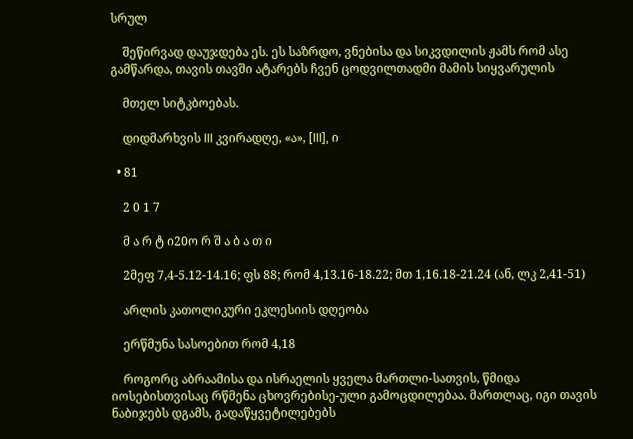სრულ

    შეწირვად დაუჯდება ეს. ეს საზრდო, ვნებისა და სიკვდილის ჟამს რომ ასე გამწარდა, თავის თავში ატარებს ჩვენ ცოდვილთადმი მამის სიყვარულის

    მთელ სიტკბოებას.

    დიდმარხვის III კვირადღე, «ა», [III], ი

  • 81

    2 0 1 7

    მ ა რ ტ ი20ო რ შ ა ბ ა თ ი

    2მეფ 7,4-5.12-14.16; ფს 88; რომ 4,13.16-18.22; მთ 1,16.18-21.24 (ან, ლკ 2,41-51)

    არლის კათოლიკური ეკლესიის დღეობა

    ერწმუნა სასოებით რომ 4,18

    როგორც აბრაამისა და ისრაელის ყველა მართლი-სათვის, წმიდა იოსებისთვისაც რწმენა ცხოვრებისე-ული გამოცდილებაა. მართლაც, იგი თავის ნაბიჯებს დგამს, გადაწყვეტილებებს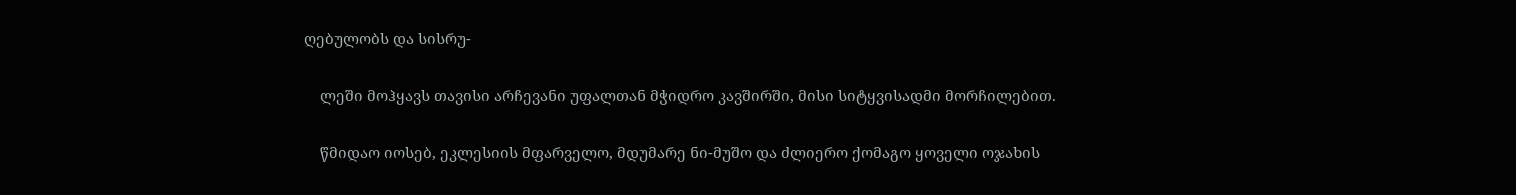ღებულობს და სისრუ-

    ლეში მოჰყავს თავისი არჩევანი უფალთან მჭიდრო კავშირში, მისი სიტყვისადმი მორჩილებით.

    წმიდაო იოსებ, ეკლესიის მფარველო, მდუმარე ნი-მუშო და ძლიერო ქომაგო ყოველი ოჯახის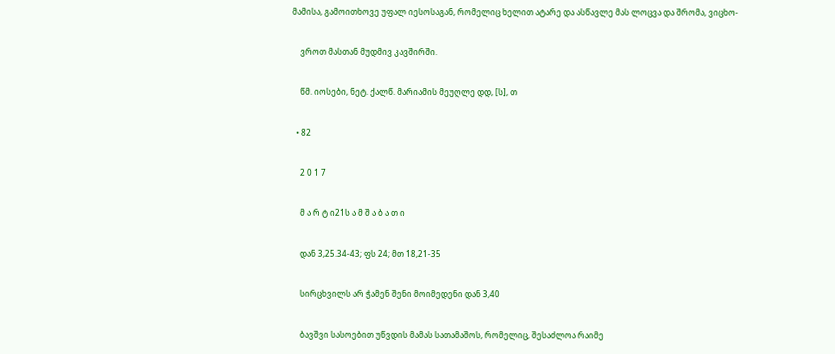მამისა, გამოითხოვე უფალ იესოსაგან, რომელიც ხელით ატარე და ასწავლე მას ლოცვა და შრომა, ვიცხო-

    ვროთ მასთან მუდმივ კავშირში.

    წმ. იოსები, ნეტ. ქალწ. მარიამის მეუღლე დდ, [ს], თ

  • 82

    2 0 1 7

    მ ა რ ტ ი21ს ა მ შ ა ბ ა თ ი

    დან 3,25.34-43; ფს 24; მთ 18,21-35

    სირცხვილს არ ჭამენ შენი მოიმედენი დან 3,40

    ბავშვი სასოებით უწვდის მამას სათამაშოს, რომელიც, შესაძლოა რაიმე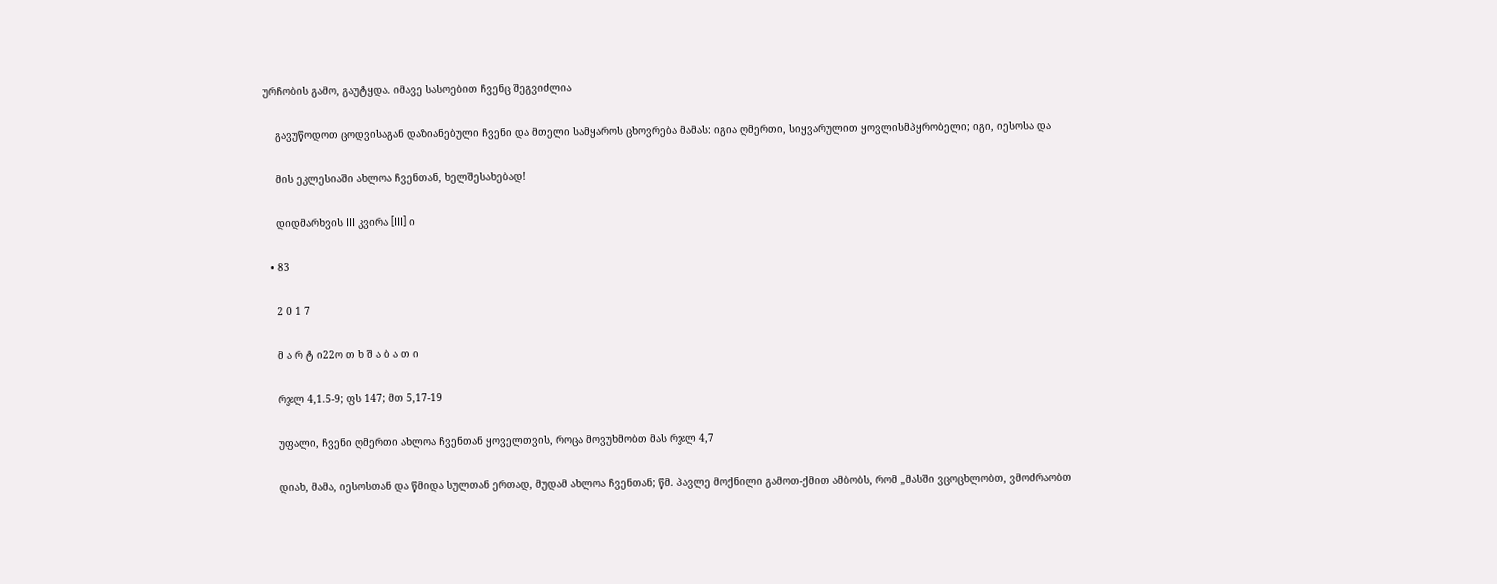ურჩობის გამო, გაუტყდა. იმავე სასოებით ჩვენც შეგვიძლია

    გავუწოდოთ ცოდვისაგან დაზიანებული ჩვენი და მთელი სამყაროს ცხოვრება მამას: იგია ღმერთი, სიყვარულით ყოვლისმპყრობელი; იგი, იესოსა და

    მის ეკლესიაში ახლოა ჩვენთან, ხელშესახებად!

    დიდმარხვის III კვირა [III] ი

  • 83

    2 0 1 7

    მ ა რ ტ ი22ო თ ხ შ ა ბ ა თ ი

    რჯლ 4,1.5-9; ფს 147; მთ 5,17-19

    უფალი, ჩვენი ღმერთი ახლოა ჩვენთან ყოველთვის, როცა მოვუხმობთ მას რჯლ 4,7

    დიახ, მამა, იესოსთან და წმიდა სულთან ერთად, მუდამ ახლოა ჩვენთან; წმ. პავლე მოქნილი გამოთ-ქმით ამბობს, რომ „მასში ვცოცხლობთ, ვმოძრაობთ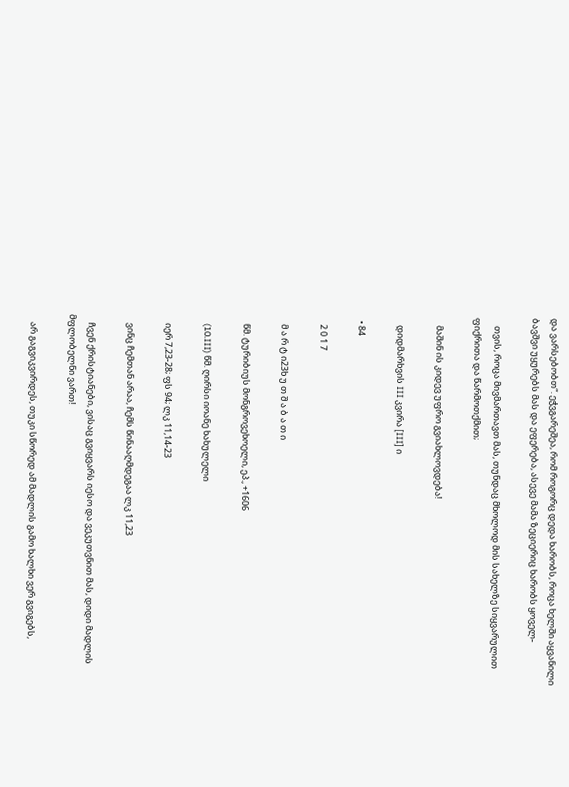და ვარსებობთ“. ეჭვგარეშეა, რომ როგორც დედა ხარობს, როცა ხელში აყვანილი ბავშვი უყურებს მას და ეფერება, ასევე მამა ზეციერიც ხარობს ყოველ-

    თვის, როცა მივმართავთ მას, თუნდაც მხოლოდ მის სახელზე სიყვარულით ფიქრითა და წარმოთქმით;

    მაშინ ის კიდევ უფრო გვიახლოვდება!

    დიდმარხვის III კვირა [III] ი

  • 84

    2 0 1 7

    მ ა რ ტ ი23ხ უ თ შ ა ბ ა თ ი

    წმ. ტურიბიუს მონგროვეხოელი, ეპ., +1606

    (10.III) წმ. ღირსი იოანე ხახულელი

    იერ 7,23-28; ფს 94; ლკ 11,14-23

    ვინც ჩემთან არაა, ჩემს წინააღმდეგაა ლკ 11,23

    ჩვენ ქრისტიანები, ვისაც გვიყვარს იესო და ვეკუთვნით მას, დიდი მადლის მფლობელნი ვართ!

    არ გაგვიკვირდეს, თუკი სწორედ ამ მადლის გამო ხალხი ვერ გვიგებს,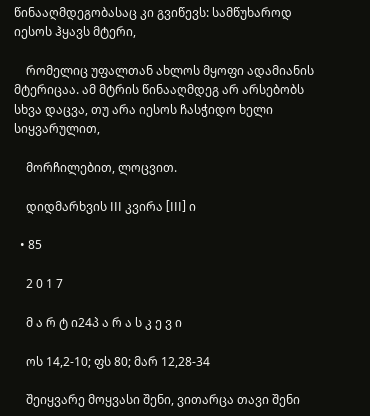წინააღმდეგობასაც კი გვიწევს: სამწუხაროდ იესოს ჰყავს მტერი,

    რომელიც უფალთან ახლოს მყოფი ადამიანის მტერიცაა. ამ მტრის წინააღმდეგ არ არსებობს სხვა დაცვა, თუ არა იესოს ჩასჭიდო ხელი სიყვარულით,

    მორჩილებით, ლოცვით.

    დიდმარხვის III კვირა [III] ი

  • 85

    2 0 1 7

    მ ა რ ტ ი24პ ა რ ა ს კ ე ვ ი

    ოს 14,2-10; ფს 80; მარ 12,28-34

    შეიყვარე მოყვასი შენი, ვითარცა თავი შენი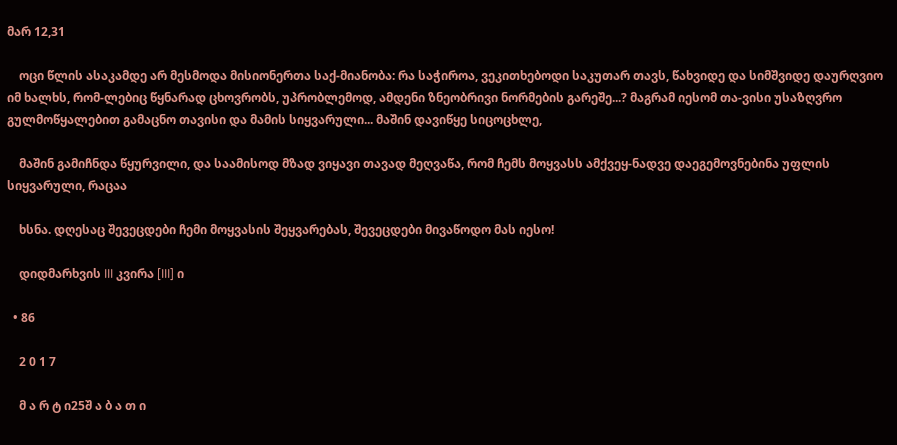მარ 12,31

    ოცი წლის ასაკამდე არ მესმოდა მისიონერთა საქ-მიანობა: რა საჭიროა, ვეკითხებოდი საკუთარ თავს, წახვიდე და სიმშვიდე დაურღვიო იმ ხალხს, რომ-ლებიც წყნარად ცხოვრობს, უპრობლემოდ, ამდენი ზნეობრივი ნორმების გარეშე...? მაგრამ იესომ თა-ვისი უსაზღვრო გულმოწყალებით გამაცნო თავისი და მამის სიყვარული... მაშინ დავიწყე სიცოცხლე,

    მაშინ გამიჩნდა წყურვილი, და საამისოდ მზად ვიყავი თავად მეღვაწა, რომ ჩემს მოყვასს ამქვეყ-ნადვე დაეგემოვნებინა უფლის სიყვარული, რაცაა

    ხსნა. დღესაც შევეცდები ჩემი მოყვასის შეყვარებას, შევეცდები მივაწოდო მას იესო!

    დიდმარხვის III კვირა [III] ი

  • 86

    2 0 1 7

    მ ა რ ტ ი25შ ა ბ ა თ ი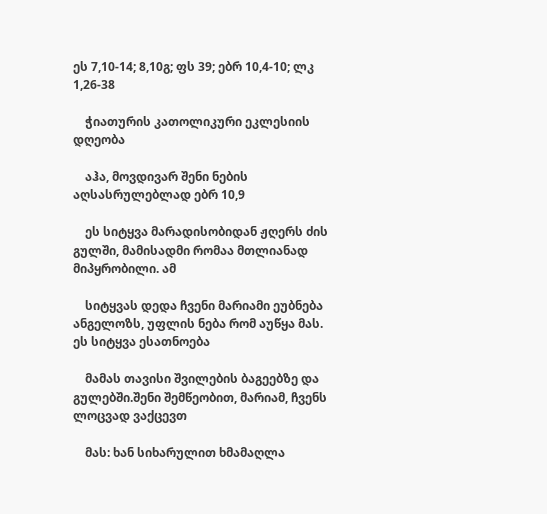ეს 7,10-14; 8,10გ; ფს 39; ებრ 10,4-10; ლკ 1,26-38

    ჭიათურის კათოლიკური ეკლესიის დღეობა

    აჰა, მოვდივარ შენი ნების აღსასრულებლად ებრ 10,9

    ეს სიტყვა მარადისობიდან ჟღერს ძის გულში, მამისადმი რომაა მთლიანად მიპყრობილი. ამ

    სიტყვას დედა ჩვენი მარიამი ეუბნება ანგელოზს, უფლის ნება რომ აუწყა მას. ეს სიტყვა ესათნოება

    მამას თავისი შვილების ბაგეებზე და გულებში.შენი შემწეობით, მარიამ, ჩვენს ლოცვად ვაქცევთ

    მას: ხან სიხარულით ხმამაღლა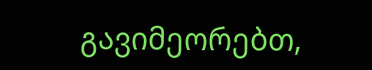გავიმეორებთ,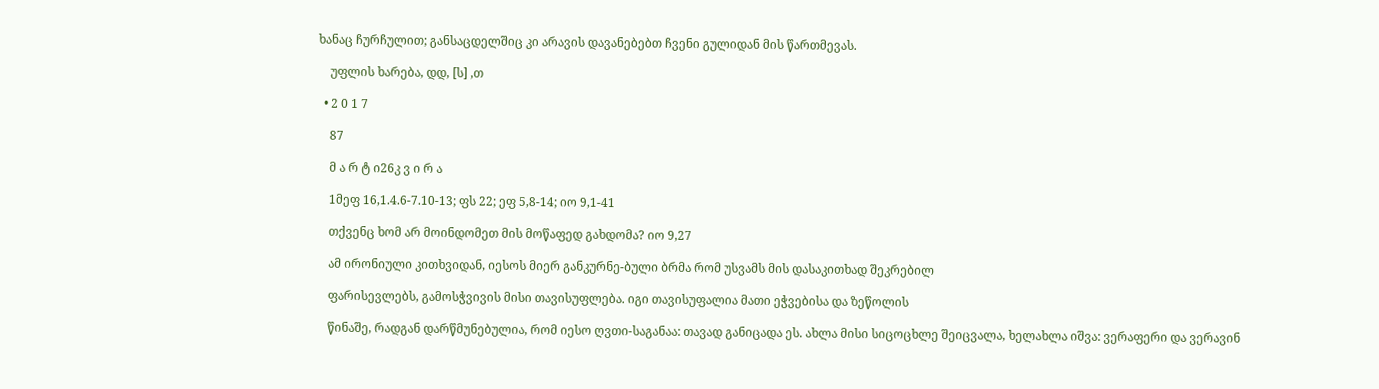ხანაც ჩურჩულით; განსაცდელშიც კი არავის დავანებებთ ჩვენი გულიდან მის წართმევას.

    უფლის ხარება, დდ, [ს] ,თ

  • 2 0 1 7

    87

    მ ა რ ტ ი26კ ვ ი რ ა

    1მეფ 16,1.4.6-7.10-13; ფს 22; ეფ 5,8-14; იო 9,1-41

    თქვენც ხომ არ მოინდომეთ მის მოწაფედ გახდომა? იო 9,27

    ამ ირონიული კითხვიდან, იესოს მიერ განკურნე-ბული ბრმა რომ უსვამს მის დასაკითხად შეკრებილ

    ფარისევლებს, გამოსჭვივის მისი თავისუფლება. იგი თავისუფალია მათი ეჭვებისა და ზეწოლის

    წინაშე, რადგან დარწმუნებულია, რომ იესო ღვთი-საგანაა: თავად განიცადა ეს. ახლა მისი სიცოცხლე შეიცვალა, ხელახლა იშვა: ვერაფერი და ვერავინ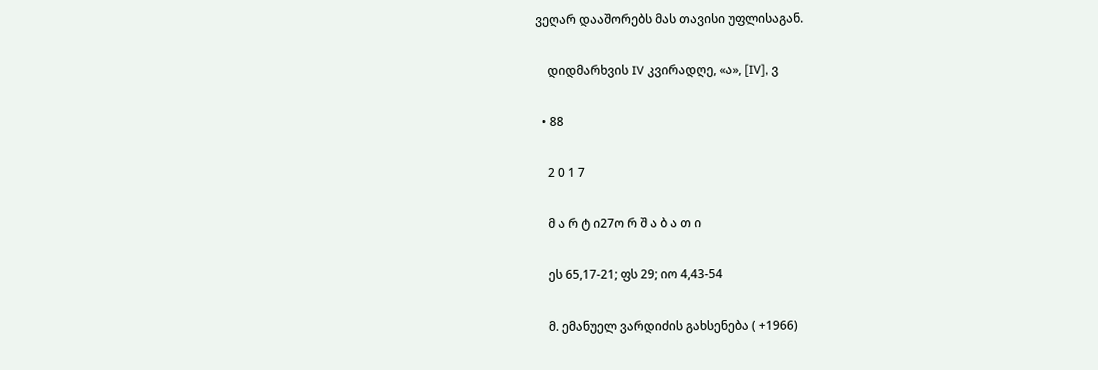ვეღარ დააშორებს მას თავისი უფლისაგან.

    დიდმარხვის IV კვირადღე, «ა», [IV], ვ

  • 88

    2 0 1 7

    მ ა რ ტ ი27ო რ შ ა ბ ა თ ი

    ეს 65,17-21; ფს 29; იო 4,43-54

    მ. ემანუელ ვარდიძის გახსენება ( +1966)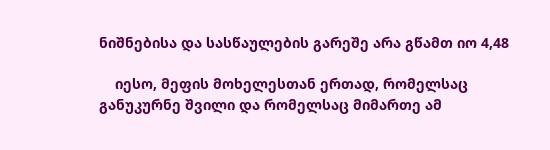ნიშნებისა და სასწაულების გარეშე არა გწამთ იო 4,48

    იესო, მეფის მოხელესთან ერთად, რომელსაც განუკურნე შვილი და რომელსაც მიმართე ამ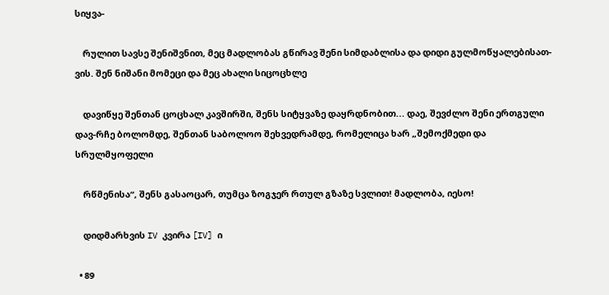სიყვა-

    რულით სავსე შენიშვნით, მეც მადლობას გწირავ შენი სიმდაბლისა და დიდი გულმოწყალებისათ-ვის. შენ ნიშანი მომეცი და მეც ახალი სიცოცხლე

    დავიწყე შენთან ცოცხალ კავშირში, შენს სიტყვაზე დაყრდნობით... დაე, შევძლო შენი ერთგული დავ-რჩე ბოლომდე, შენთან საბოლოო შეხვედრამდე, რომელიცა ხარ „შემოქმედი და სრულმყოფელი

    რწმენისა“, შენს გასაოცარ, თუმცა ზოგჯერ რთულ გზაზე სვლით! მადლობა, იესო!

    დიდმარხვის IV კვირა [IV] ი

  • 89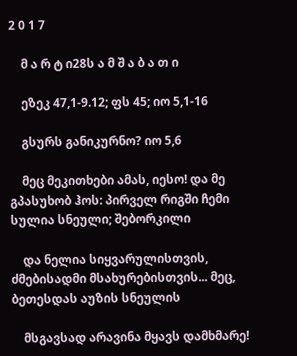2 0 1 7

    მ ა რ ტ ი28ს ა მ შ ა ბ ა თ ი

    ეზეკ 47,1-9.12; ფს 45; იო 5,1-16

    გსურს განიკურნო? იო 5,6

    მეც მეკითხები ამას, იესო! და მე გპასუხობ ჰოს: პირველ რიგში ჩემი სულია სნეული; შებორკილი

    და ნელია სიყვარულისთვის, ძმებისადმი მსახურებისთვის... მეც, ბეთესდას აუზის სნეულის

    მსგავსად არავინა მყავს დამხმარე!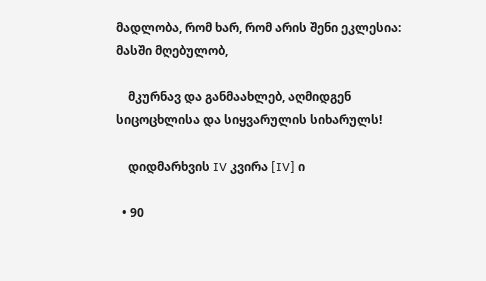მადლობა, რომ ხარ, რომ არის შენი ეკლესია: მასში მღებულობ,

    მკურნავ და განმაახლებ, აღმიდგენ სიცოცხლისა და სიყვარულის სიხარულს!

    დიდმარხვის IV კვირა [IV] ი

  • 90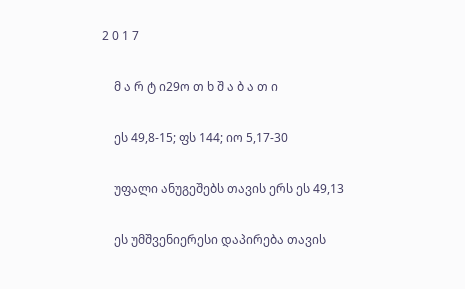2 0 1 7

    მ ა რ ტ ი29ო თ ხ შ ა ბ ა თ ი

    ეს 49,8-15; ფს 144; იო 5,17-30

    უფალი ანუგეშებს თავის ერს ეს 49,13

    ეს უმშვენიერესი დაპირება თავის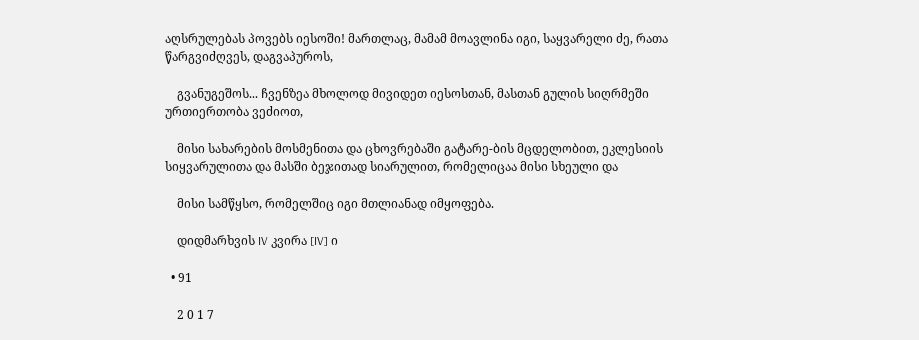აღსრულებას პოვებს იესოში! მართლაც, მამამ მოავლინა იგი, საყვარელი ძე, რათა წარგვიძღვეს, დაგვაპუროს,

    გვანუგეშოს... ჩვენზეა მხოლოდ მივიდეთ იესოსთან, მასთან გულის სიღრმეში ურთიერთობა ვეძიოთ,

    მისი სახარების მოსმენითა და ცხოვრებაში გატარე-ბის მცდელობით, ეკლესიის სიყვარულითა და მასში ბეჯითად სიარულით, რომელიცაა მისი სხეული და

    მისი სამწყსო, რომელშიც იგი მთლიანად იმყოფება.

    დიდმარხვის IV კვირა [IV] ი

  • 91

    2 0 1 7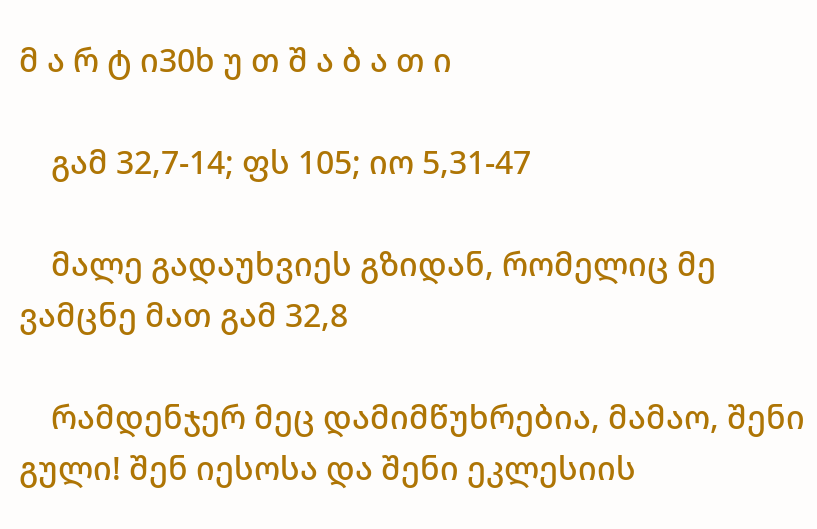მ ა რ ტ ი30ხ უ თ შ ა ბ ა თ ი

    გამ 32,7-14; ფს 105; იო 5,31-47

    მალე გადაუხვიეს გზიდან, რომელიც მე ვამცნე მათ გამ 32,8

    რამდენჯერ მეც დამიმწუხრებია, მამაო, შენი გული! შენ იესოსა და შენი ეკლესიის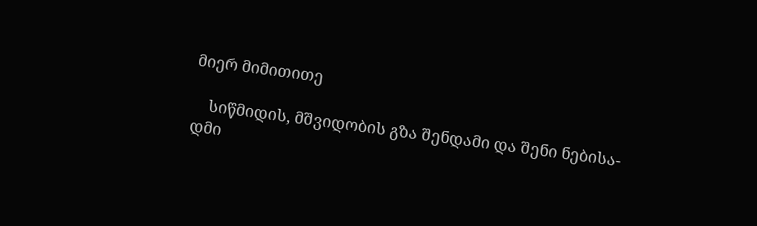მიერ მიმითითე

    სიწმიდის, მშვიდობის გზა შენდამი და შენი ნებისა-დმი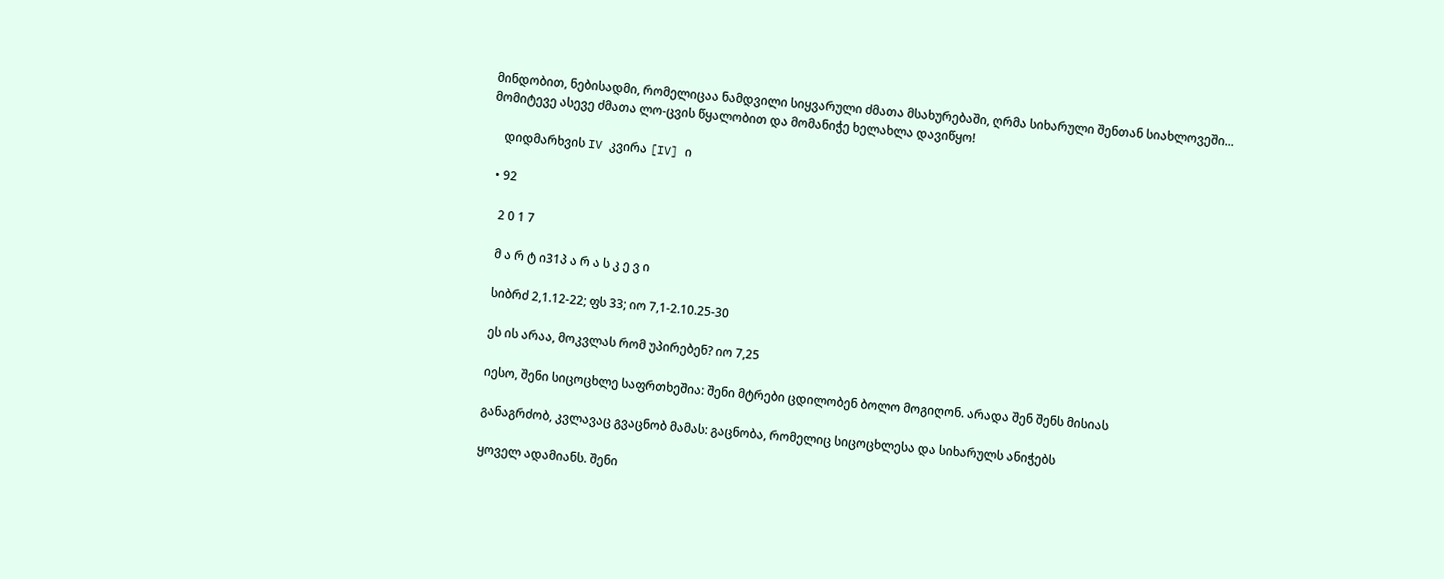მინდობით, ნებისადმი, რომელიცაა ნამდვილი სიყვარული ძმათა მსახურებაში, ღრმა სიხარული შენთან სიახლოვეში... მომიტევე ასევე ძმათა ლო-ცვის წყალობით და მომანიჭე ხელახლა დავიწყო!

    დიდმარხვის IV კვირა [IV] ი

  • 92

    2 0 1 7

    მ ა რ ტ ი31პ ა რ ა ს კ ე ვ ი

    სიბრძ 2,1.12-22; ფს 33; იო 7,1-2.10.25-30

    ეს ის არაა, მოკვლას რომ უპირებენ? იო 7,25

    იესო, შენი სიცოცხლე საფრთხეშია: შენი მტრები ცდილობენ ბოლო მოგიღონ. არადა შენ შენს მისიას

    განაგრძობ, კვლავაც გვაცნობ მამას: გაცნობა, რომელიც სიცოცხლესა და სიხარულს ანიჭებს

    ყოველ ადამიანს. შენი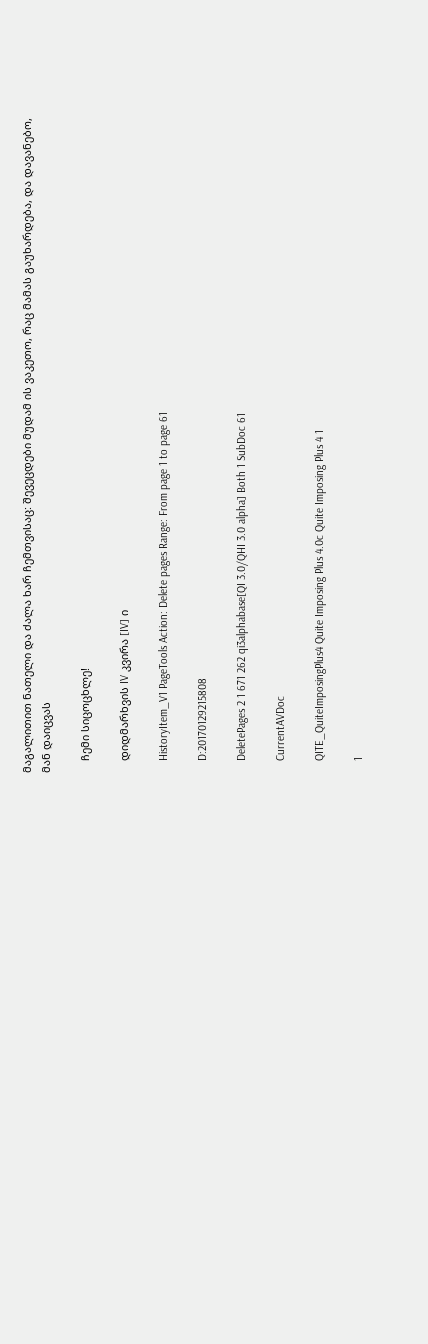მაგალითით ნათელი და ძალა ხარ ჩემთვისაც: შევეცდები მუდამ ის ვაკეთო, რაც მამას გაუხარდება, და დავანებო, მან დაიცვას

    ჩემი სიცოცხლე!

    დიდმარხვის IV კვირა [IV] ი

    HistoryItem_V1 PageTools Action: Delete pages Range: From page 1 to page 61

    D:20170129215808

    DeletePages 2 1 671 262 qi3alphabase[QI 3.0/QHI 3.0 alpha] Both 1 SubDoc 61

    CurrentAVDoc

    QITE_QuiteImposingPlus4 Quite Imposing Plus 4.0c Quite Imposing Plus 4 1

    1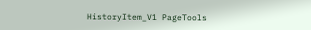HistoryItem_V1 PageTools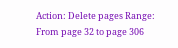Action: Delete pages Range: From page 32 to page 306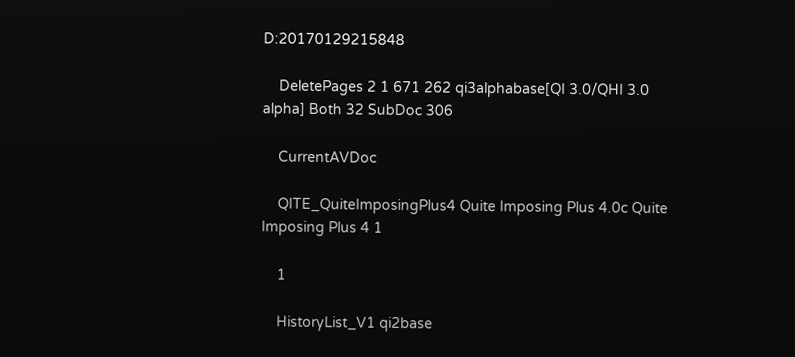D:20170129215848

    DeletePages 2 1 671 262 qi3alphabase[QI 3.0/QHI 3.0 alpha] Both 32 SubDoc 306

    CurrentAVDoc

    QITE_QuiteImposingPlus4 Quite Imposing Plus 4.0c Quite Imposing Plus 4 1

    1

    HistoryList_V1 qi2base